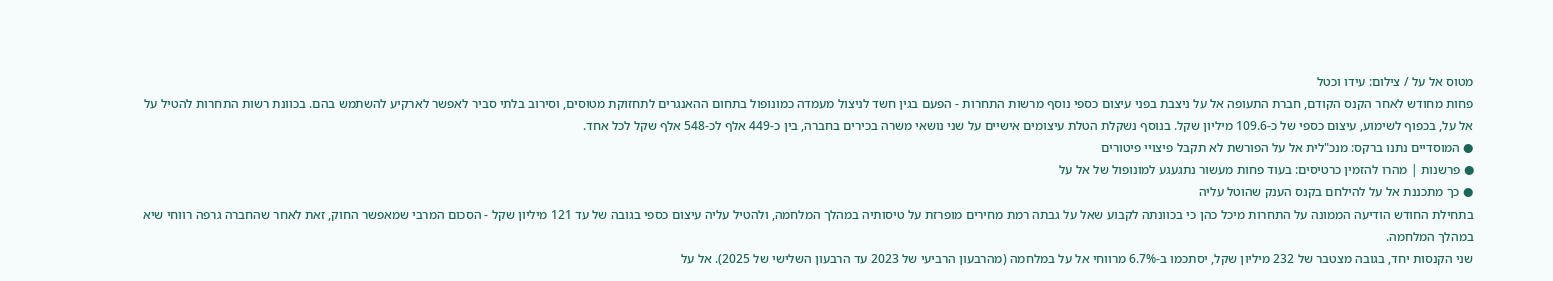מטוס אל על / צילום: עידו וכטל
פחות מחודש לאחר הקנס הקודם, חברת התעופה אל על ניצבת בפני עיצום כספי נוסף מרשות התחרות - הפעם בגין חשד לניצול מעמדה כמונופול בתחום ההאנגרים לתחזוקת מטוסים, וסירוב בלתי סביר לאפשר לארקיע להשתמש בהם. בכוונת רשות התחרות להטיל על אל על, בכפוף לשימוע, עיצום כספי של כ-109.6 מיליון שקל. בנוסף נשקלת הטלת עיצומים אישיים על שני נושאי משרה בכירים בחברה, בין כ-449 אלף לכ-548 אלף שקל לכל אחד.
● המוסדיים נתנו ברקס: מנכ"לית אל על הפורשת לא תקבל פיצויי פיטורים
● פרשנות | מהרו להזמין כרטיסים: בעוד פחות מעשור נתגעגע למונופול של אל על
● כך מתכננת אל על להילחם בקנס הענק שהוטל עליה
בתחילת החודש הודיעה הממונה על התחרות מיכל כהן כי בכוונתה לקבוע שאל על גבתה רמת מחירים מופרזת על טיסותיה במהלך המלחמה, ולהטיל עליה עיצום כספי בגובה של עד 121 מיליון שקל - הסכום המרבי שמאפשר החוק, זאת לאחר שהחברה גרפה רווחי שיא במהלך המלחמה.
שני הקנסות יחד, בגובה מצטבר של 232 מיליון שקל, יסתכמו ב-6.7% מרווחי אל על במלחמה (מהרבעון הרביעי של 2023 עד הרבעון השלישי של 2025). אל על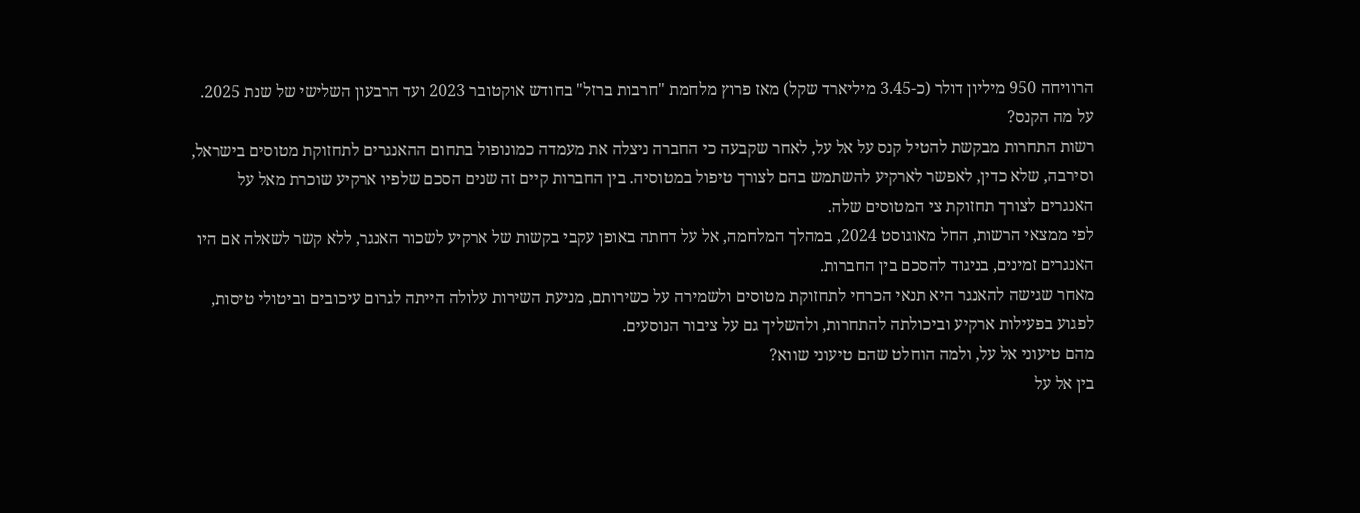הרוויחה 950 מיליון דולר (כ-3.45 מיליארד שקל) מאז פרוץ מלחמת "חרבות ברזל" בחודש אוקטובר 2023 ועד הרבעון השלישי של שנת 2025.
על מה הקנס?
רשות התחרות מבקשת להטיל קנס על אל על, לאחר שקבעה כי החברה ניצלה את מעמדה כמונופול בתחום ההאנגרים לתחזוקת מטוסים בישראל, וסירבה, שלא כדין, לאפשר לארקיע להשתמש בהם לצורך טיפול במטוסיה. בין החברות קיים זה שנים הסכם שלפיו ארקיע שוכרת מאל על האנגרים לצורך תחזוקת צי המטוסים שלה.
לפי ממצאי הרשות, החל מאוגוסט 2024, במהלך המלחמה, אל על דחתה באופן עקבי בקשות של ארקיע לשכור האנגר, ללא קשר לשאלה אם היו האנגרים זמינים, בניגוד להסכם בין החברות.
מאחר שגישה להאנגר היא תנאי הכרחי לתחזוקת מטוסים ולשמירה על כשירותם, מניעת השירות עלולה הייתה לגרום עיכובים וביטולי טיסות, לפגוע בפעילות ארקיע וביכולתה להתחרות, ולהשליך גם על ציבור הנוסעים.
מהם טיעוני אל על, ולמה הוחלט שהם טיעוני שווא?
בין אל על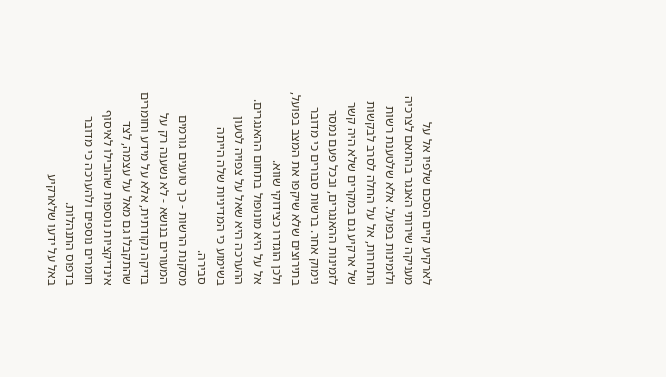לארקיע קיים הסכם שלפיו אל על מעניקה שירותי האנגר בהתאם לצרכיה ולזמינות בפועל. אלא שלטענת רשות התחרות, אל על החלה לסרב לבקשות של ארקיע גם במקרים שלא היה קשר לזמינות ההאנגרים, ובכל פעם נמסר נימוק אחר. ברשות סבורים כי מדובר בתירוצים שלא שיקפו את המצב בפועל, ולכן הוגדרו כצידוקי שווא.
אל על היא מונופול בתחום ההאנגרים. ההערכה היא שאל על צפויה לטעון בשימוע כי המדיניות שלה הייתה סבירה.
מסקנת הרשות - כך טוענים גורמים המעורים בנושא - לא נשענה רק על בדיקה נקודתית, אלא על מידע וחומרים שהתקבלו גם מאל על עצמה, לצד אינדיקציות נוספות שהובילו לאיסוף חומרים נוספים ולהערכה כי מדובר בדפוס התנהלות.
באל על ידעו שלארקיע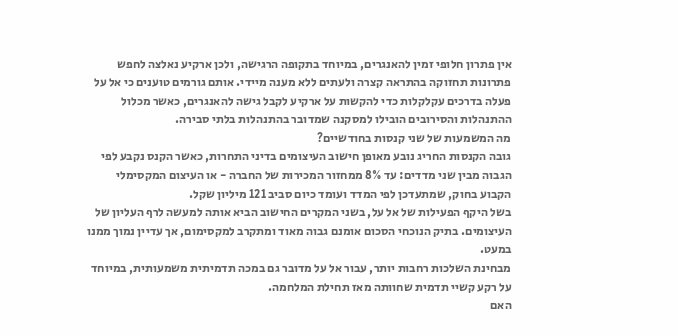אין פתרון חלופי זמין להאנגרים, במיוחד בתקופה הרגישה, ולכן ארקיע נאלצה לחפש פתרונות תחזוקה בהתראה קצרה ולעתים ללא מענה מיידי. אותם גורמים טוענים כי אל על פעלה בדרכים עקלקלות כדי להקשות על ארקיע לקבל גישה להאנגרים, כאשר מכלול ההתנהלות והסירובים הובילו למסקנה שמדובר בהתנהלות בלתי סבירה.
מה המשמעות של שני קנסות בחודשיים?
גובה הקנסות החריג נובע מאופן חישוב העיצומים בדיני התחרות, כאשר הקנס נקבע לפי הגבוה מבין שני מדדים: עד 8% ממחזור המכירות של החברה - או העיצום המקסימלי הקבוע בחוק, שמתעדכן לפי המדד ועומד כיום סביב 121 מיליון שקל.
בשל היקף הפעילות של אל על, בשני המקרים החישוב הביא אותה למעשה לרף העליון של העיצומים. בתיק הנוכחי הסכום אומנם גבוה מאוד ומתקרב למקסימום, אך עדיין נמוך ממנו במעט.
מבחינת השלכות רחבות יותר, עבור אל על מדובר גם במכה תדמיתית משמעותית, במיוחד על רקע קשיי תדמית שחוותה מאז תחילת המלחמה.
האם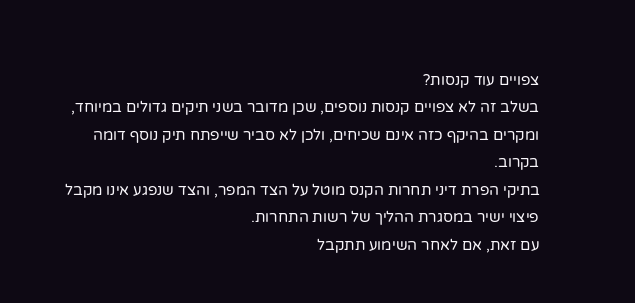צפויים עוד קנסות?
בשלב זה לא צפויים קנסות נוספים, שכן מדובר בשני תיקים גדולים במיוחד, ומקרים בהיקף כזה אינם שכיחים, ולכן לא סביר שייפתח תיק נוסף דומה בקרוב.
בתיקי הפרת דיני תחרות הקנס מוטל על הצד המפר, והצד שנפגע אינו מקבל פיצוי ישיר במסגרת ההליך של רשות התחרות.
עם זאת, אם לאחר השימוע תתקבל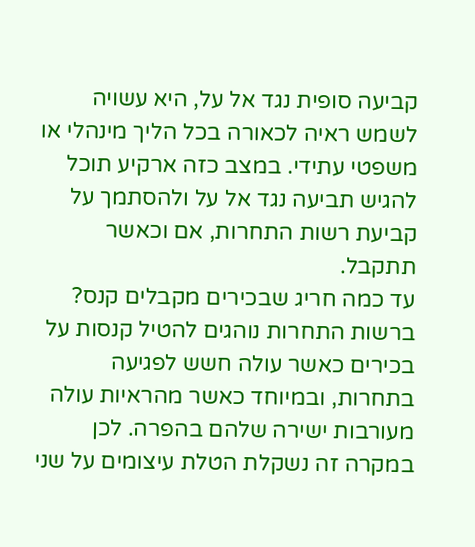קביעה סופית נגד אל על, היא עשויה לשמש ראיה לכאורה בכל הליך מינהלי או משפטי עתידי. במצב כזה ארקיע תוכל להגיש תביעה נגד אל על ולהסתמך על קביעת רשות התחרות, אם וכאשר תתקבל.
עד כמה חריג שבכירים מקבלים קנס?
ברשות התחרות נוהגים להטיל קנסות על בכירים כאשר עולה חשש לפגיעה בתחרות, ובמיוחד כאשר מהראיות עולה מעורבות ישירה שלהם בהפרה. לכן במקרה זה נשקלת הטלת עיצומים על שני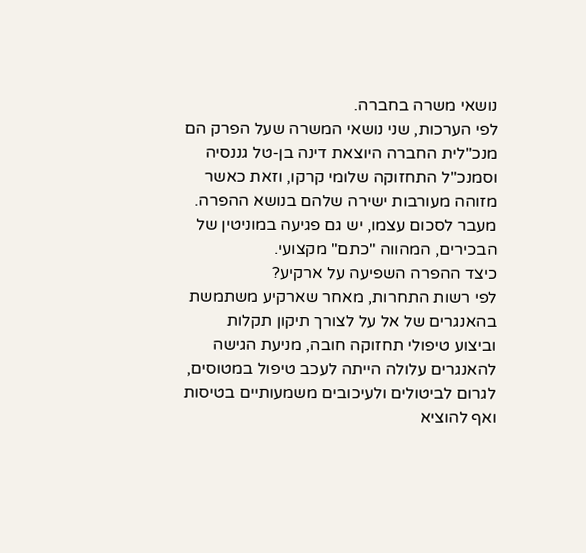נושאי משרה בחברה.
לפי הערכות, שני נושאי המשרה שעל הפרק הם מנכ"לית החברה היוצאת דינה בן-טל גננסיה וסמנכ"ל התחזוקה שלומי קרקו, וזאת כאשר מזוהה מעורבות ישירה שלהם בנושא ההפרה. מעבר לסכום עצמו, יש גם פגיעה במוניטין של הבכירים, המהווה "כתם" מקצועי.
כיצד ההפרה השפיעה על ארקיע?
לפי רשות התחרות, מאחר שארקיע משתמשת בהאנגרים של אל על לצורך תיקון תקלות וביצוע טיפולי תחזוקה חובה, מניעת הגישה להאנגרים עלולה הייתה לעכב טיפול במטוסים, לגרום לביטולים ולעיכובים משמעותיים בטיסות ואף להוציא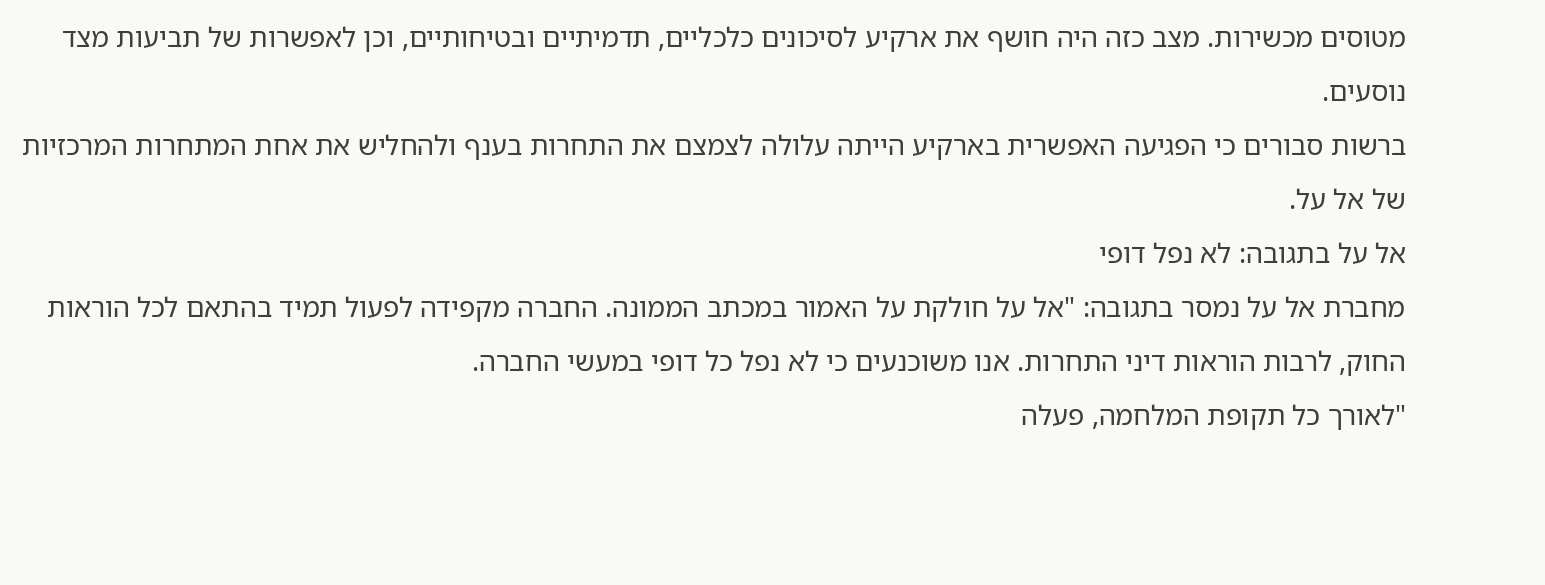מטוסים מכשירות. מצב כזה היה חושף את ארקיע לסיכונים כלכליים, תדמיתיים ובטיחותיים, וכן לאפשרות של תביעות מצד נוסעים.
ברשות סבורים כי הפגיעה האפשרית בארקיע הייתה עלולה לצמצם את התחרות בענף ולהחליש את אחת המתחרות המרכזיות של אל על.
אל על בתגובה: לא נפל דופי
מחברת אל על נמסר בתגובה: "אל על חולקת על האמור במכתב הממונה. החברה מקפידה לפעול תמיד בהתאם לכל הוראות החוק, לרבות הוראות דיני התחרות. אנו משוכנעים כי לא נפל כל דופי במעשי החברה.
"לאורך כל תקופת המלחמה, פעלה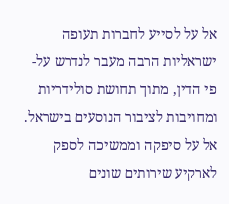אל על לסייע לחברות תעופה ישראליות הרבה מעבר לנדרש על-פי הדין, מתוך תחושת סולידריות ומחויבות לציבור הנוסעים בישראל. אל על סיפקה וממשיכה לספק לארקיע שירותים שונים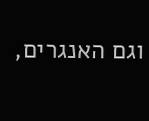וגם האנגרים,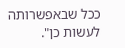ככל שבאפשרותה לעשות כן".